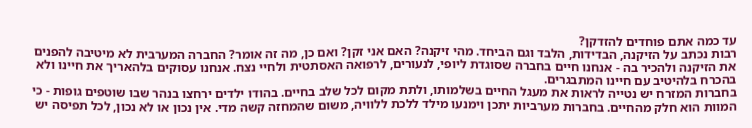עד כמה אתם פוחדים להזדקן?
רבות נכתב על הזיקנה, הבדידות, הלבד וגם הביחד. מהי זיקנה? האם אני זקן? ואם כן, מה זה אומר? החברה המערבית לא מיטיבה להפנים את הזיקנה ולהכיר בה - אנחנו חיים בחברה שסוגדת ליופי, לנעורים, לרפואה האסתטית ולחיי נצח. אנחנו עסוקים בלהאריך את חיינו ולא בהכרח בלהיטיב עם חיינו המתבגרים.
בחברות המזרח יש נטייה לראות את מעגל החיים בשלמותו, ולתת מקום לכל שלב בחיים. בהודו ילדים ירחצו בנהר שבו שוטפים גופות - כי המוות הוא חלק מהחיים. בחברות מערביות יתכן וימנעו מילד ללכת ללוויה, משום שהמחזה קשה מדי. אין נכון או לא נכון, לכל תפיסה יש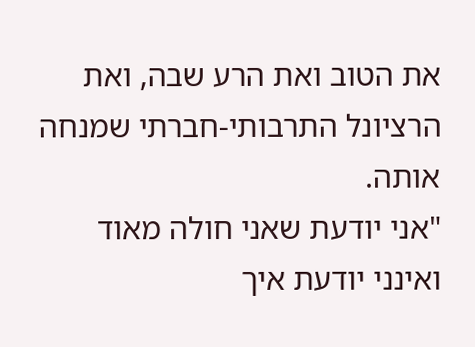את הטוב ואת הרע שבה, ואת הרציונל התרבותי-חברתי שמנחה אותה.
"אני יודעת שאני חולה מאוד ואינני יודעת איך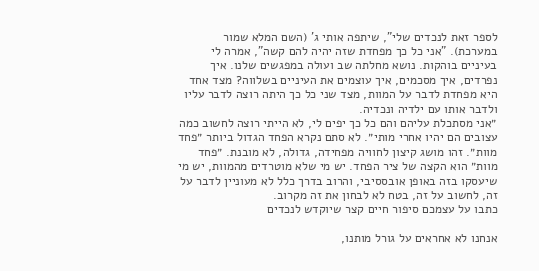לספר זאת לנכדים שלי", שיתפה אותי ג' (השם המלא שמור במערכת). "אני כל כך מפחדת שזה יהיה להם קשה", אמרה לי בעיניים בוהקות. נושא מחלתה שב ועולה במפגשים שלנו. איך נפרדים, איך מסכמים, איך עוצמים את העיניים בשלווה? מצד אחד היא מפחדת לדבר על המוות, מצד שני כל כך היתה רוצה לדבר עליו ולדבר אותו עם ילדיה ונכדיה.
״אני מסתכלת עליהם והם כל כך יפים לי, לא הייתי רוצה לחשוב כמה עצובים הם יהיו אחרי מותי״. לא סתם נקרא הפחד הגדול ביותר ״פחד מוות״. זהו מושג קיצון לחוויה מפחידה, גדולה, לא מובנת. ״פחד מוות״ הוא הקצה של ציר הפחד. יש מי שלא מוטרדים מהמוות, יש מי שיעסקו בזה באופן אובססיבי, והרוב בדרך כלל לא מעוניין לדבר על זה, לחשוב על זה, בטח לא לבחון את זה מקרוב.
כתבו על עצמכם סיפור חיים קצר שיוקדש לנכדים

אנחנו לא אחראים על גורל מותנו,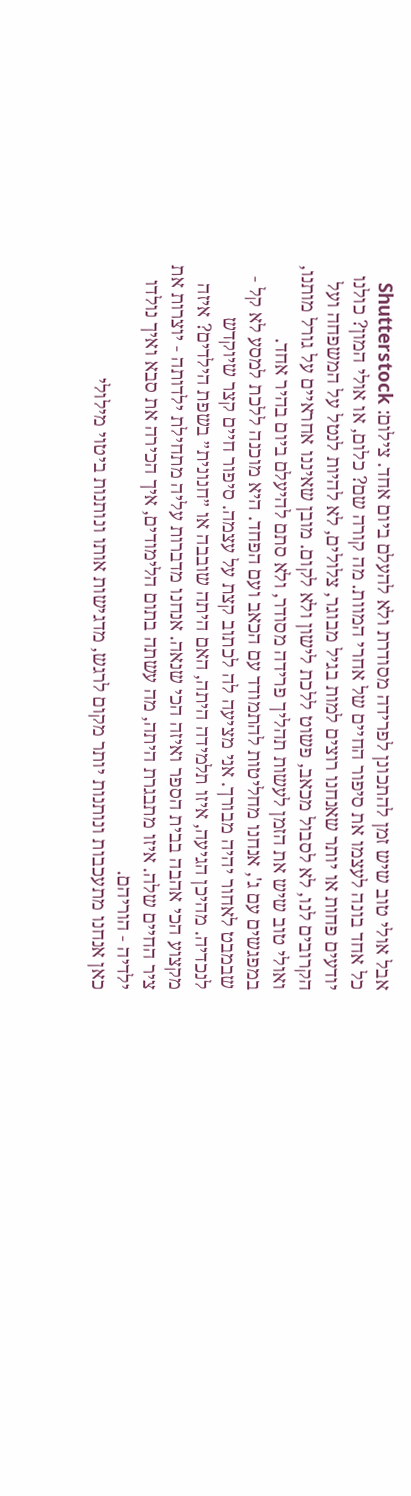אבל אולי טוב שיש זמן להתכונן לפרידה מסודרת ולא להעלם ביום אחד. צילום: Shutterstock
כל אחד בונה לעצמו את סיפור החיים של אחרי המוות. מה קורה שם? כלום, או אולי המון? כולנו יודעים פחות או יותר שאנחנו רוצים למות בגיל מבוגר, צלולים, לא להיות לנטל על המשפחה ועל הקרובים לנו, לא לסבול מכאב, פשוט ללכת לישון ולא לקום. מובן שאיננו אחראיים על גורל מותנו, ואולי טוב שיש את הזמן לעשות תהליך פרידה מסודר, ולא סתם להיעלם ביום בהיר אחד.
במפגשים עם ג', אנחנו מחליטות להתמודד עם הכאב ועם הפחד. היא מוכנה ללכת למסע לא קל - שבמבט לאחור יהיה מבורך. אני מציעה לה לכתוב קצת על עצמה. סיפור חיים קצר שיוקדש לנכדיה. מהיכן הגיעה, איזו תלמידה היתה, האם היתה שובבה או ״חנונית״ בשפת הילדים? איזה מקצוע הכי אהבה בבית הספר ואיזה הכי שנאה. אנחנו מדברות עליה מתחילת ילדותה - יוצרות את ציר החיים שלה. איזו מתבגרת היתה, מה עשתה בתום הלימודים, איך הכירה את סבא ואיך נולדו ילדיה - הוריהם.
כאן אנחנו מתעכבות ונותנות יותר מקום לרגש, מדגישות אותו ונותנות ביטוי מילולי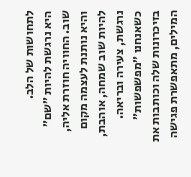לתחושות של הלב.
היא נרגשת להיות ״שם״ שוב. החוויה חוזרת אליה, והיא נותנת לעצמה מקום להיות שוב שמחה, אוהבת, נרגשת, צעירה ובריאה. כשאנחנו ״מפשפשות״ בזיכרונות שלה וכותבות את המילים, מתאפשרת פגישה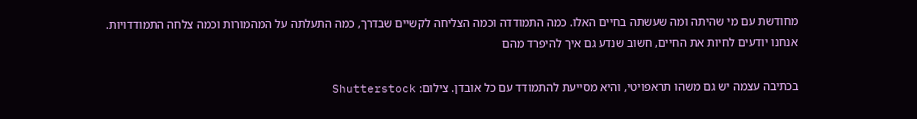מחודשת עם מי שהיתה ומה שעשתה בחיים האלו. כמה התמודדה וכמה הצליחה לקשיים שבדרך, כמה התעלתה על המהמורות וכמה צלחה התמודדויות.
אנחנו יודעים לחיות את החיים, חשוב שנדע גם איך להיפרד מהם

בכתיבה עצמה יש גם משהו תראפויטי, והיא מסייעת להתמודד עם כל אובדן. צילום: Shutterstock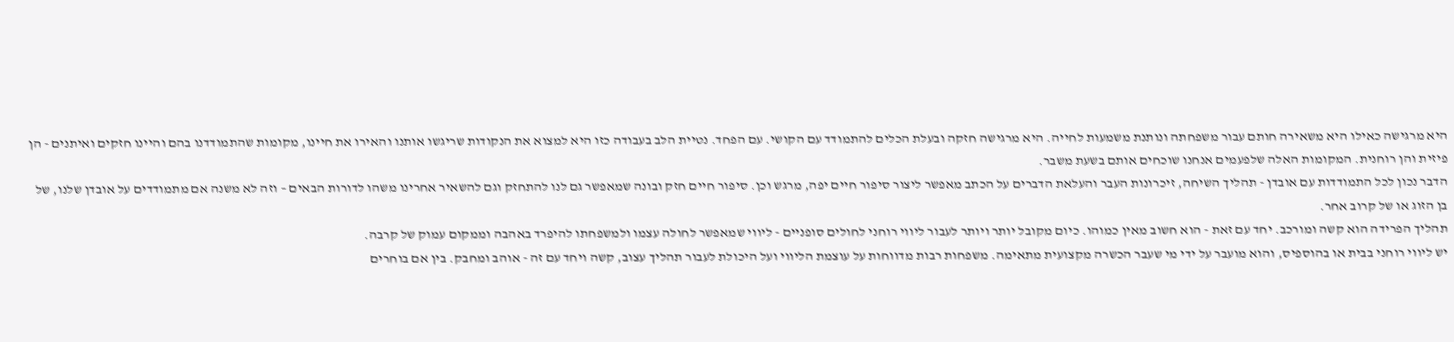היא מרגישה כאילו היא משאירה חותם עבור משפחתה ונותנת משמעות לחייה. היא מרגישה חזקה ובעלת הכלים להתמודד עם הקושי. עם הפחד. נטיית הלב בעבודה כזו היא למצוא את הנקודות שריגשו אותנו והאירו את חיינו, מקומות שהתמודדנו בהם והיינו חזקים ואיתנים - הן פיזית והן רוחנית. המקומות האלה שלפעמים אנחנו שוכחים אותם בשעת משבר.
הדבר נכון לכל התמודדות עם אובדן - תהליך השיחה, זיכרונות העבר והעלאת הדברים על הכתב מאפשר ליצור סיפור חיים יפה, מרגש וכן. סיפור חיים חזק ובונה שמאפשר גם לנו להתחזק וגם להשאיר אחרינו משהו לדורות הבאים – וזה לא משנה אם מתמודדים על אובדן שלנו, של בן הזוג או של קרוב אחר.
תהליך הפרידה הוא קשה ומורכב. יחד עם זאת - הוא חשוב מאין כמוהו. כיום מקובל יותר ויותר לעבור ליווי רוחני לחולים סופניים - ליווי שמאפשר לחולה עצמו ולמשפחתו להיפרד באהבה וממקום עמוק של קרבה.
יש ליווי רוחני בבית או בהוספיס, והוא מועבר על ידי מי שעבר הכשרה מקצועית מתאימה. משפחות רבות מדווחות על עוצמת הליווי ועל היכולת לעבור תהליך עצוב, קשה ויחד עם זה - אוהב ומחבק. בין אם בוחרים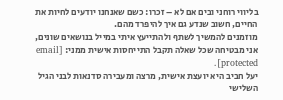בליווי רוחני ובים אם לא – זכרו: כשם שאנחנו יודעים לחיות את החיים, חשוב שנדע גם איך להיפרד מהם.
מוזמנים להמשיך לשתף ולהתייעץ איתי במייל בנושאים שונים, אני מבטיחה שכל שאלה תקבל התייחסות אישית ממני: [email protected].
יעל חביב היא יועצת אישית, מרצה ומעבירה סדנאות לבני הגיל השלישי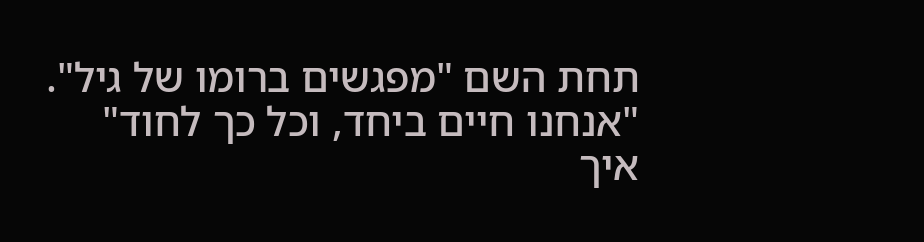תחת השם "מפגשים ברומו של גיל".
"אנחנו חיים ביחד, וכל כך לחוד"
איך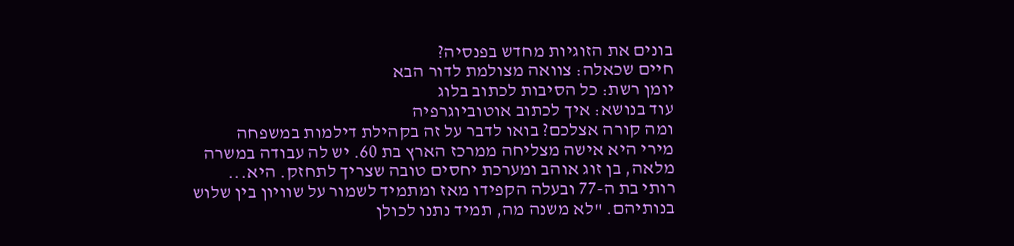בונים את הזוגיות מחדש בפנסיה?
חיים שכאלה: צוואה מצולמת לדור הבא
יומן רשת: כל הסיבות לכתוב בלוג
עוד בנושא: איך לכתוב אוטוביוגרפיה
ומה קורה אצלכם? בואו לדבר על זה בקהילת דילמות במשפחה
מירי היא אישה מצליחה ממרכז הארץ בת 60. יש לה עבודה במשרה מלאה, בן זוג אוהב ומערכת יחסים טובה שצריך לתחזק. היא...
רותי בת ה-77 ובעלה הקפידו מאז ומתמיד לשמור על שוויון בין שלוש בנותיהם. "לא משנה מה, תמיד נתנו לכולן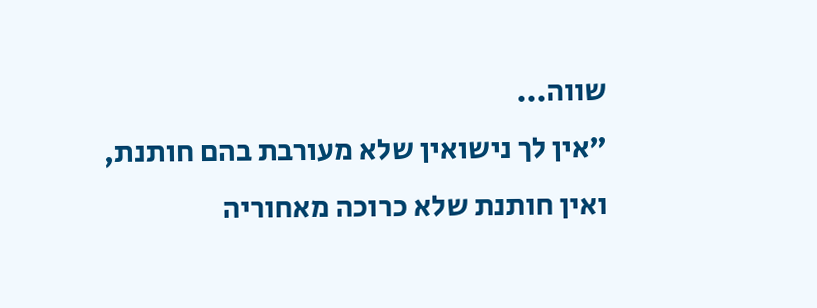שווה...
"אין לך נישואין שלא מעורבת בהם חותנת, ואין חותנת שלא כרוכה מאחוריה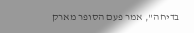בדיחה", אמר פעם הסופר מארק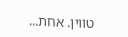טווין. אחת...